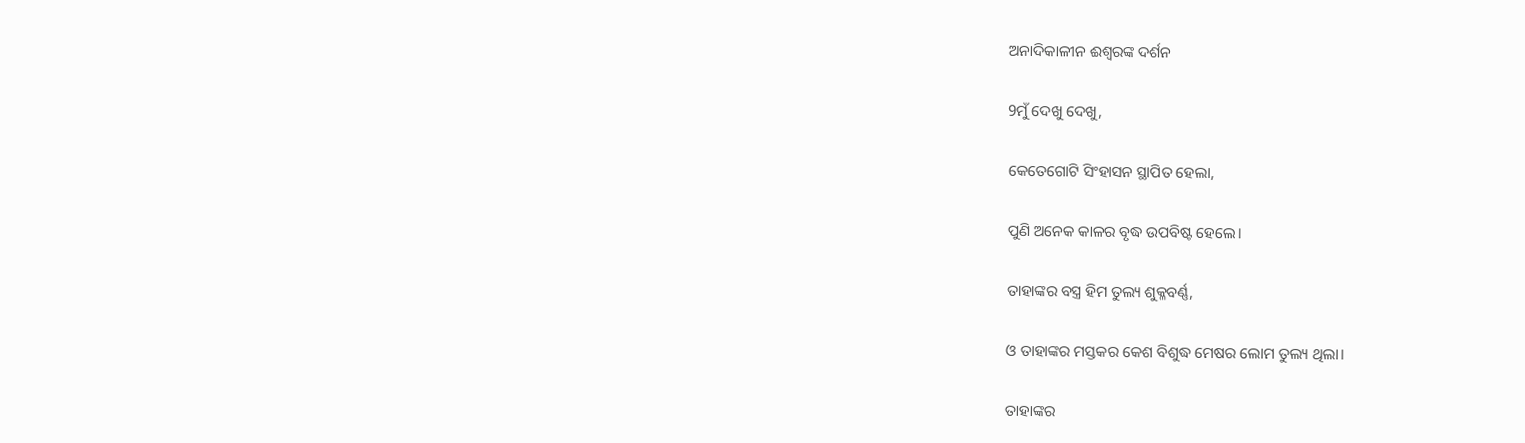ଅନାଦିକାଳୀନ ଈଶ୍ୱରଙ୍କ ଦର୍ଶନ

9ମୁଁ ଦେଖୁ ଦେଖୁ,

କେତେଗୋଟି ସିଂହାସନ ସ୍ଥାପିତ ହେଲା,

ପୁଣି ଅନେକ କାଳର ବୃଦ୍ଧ ଉପବିଷ୍ଟ ହେଲେ।

ତାହାଙ୍କର ବସ୍ତ୍ର ହିମ ତୁଲ୍ୟ ଶୁକ୍ଳବର୍ଣ୍ଣ,

ଓ ତାହାଙ୍କର ମସ୍ତକର କେଶ ବିଶୁଦ୍ଧ ମେଷର ଲୋମ ତୁଲ୍ୟ ଥିଲା।

ତାହାଙ୍କର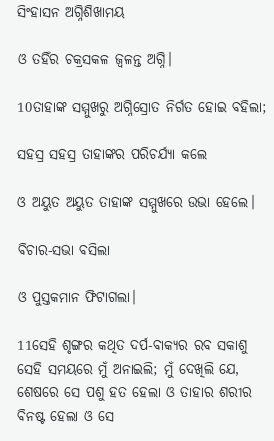ସିଂହାସନ ଅଗ୍ନିଶିଖାମୟ

ଓ ତହିଁର ଚକ୍ରସକଳ ଜ୍ୱଳନ୍ତ ଅଗ୍ନି।

10ତାହାଙ୍କ ସମ୍ମୁଖରୁ ଅଗ୍ନିସ୍ରୋତ ନିର୍ଗତ ହୋଇ ବହିଲା;

ସହସ୍ର ସହସ୍ର ତାହାଙ୍କର ପରିଚର୍ଯ୍ୟା କଲେ

ଓ ଅୟୁତ ଅୟୁତ ତାହାଙ୍କ ସମ୍ମୁଖରେ ଉଭା ହେଲେ।

ବିଚାର-ସଭା ବସିଲା

ଓ ପୁସ୍ତକମାନ ଫିଟାଗଲା।

11ସେହି ଶୃଙ୍ଗର କଥିତ ଦର୍ପ-ବାକ୍ୟର ରବ ସକାଶୁ ସେହି ସମୟରେ ମୁଁ ଅନାଇଲି; ମୁଁ ଦେଖିଲି ଯେ, ଶେଷରେ ସେ ପଶୁ ହତ ହେଲା ଓ ତାହାର ଶରୀର ବିନଷ୍ଟ ହେଲା ଓ ସେ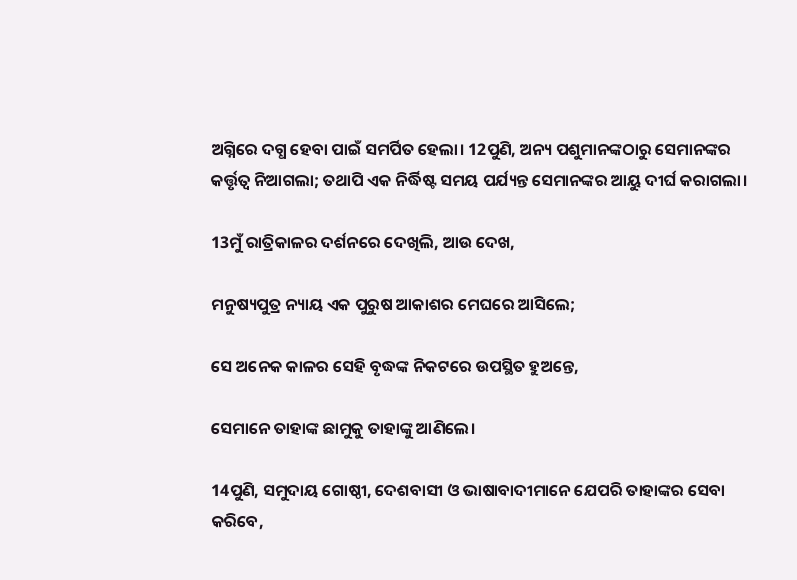ଅଗ୍ନିରେ ଦଗ୍ଧ ହେବା ପାଇଁ ସମର୍ପିତ ହେଲା। 12ପୁଣି, ଅନ୍ୟ ପଶୁମାନଙ୍କଠାରୁ ସେମାନଙ୍କର କର୍ତ୍ତୃତ୍ୱ ନିଆଗଲା; ତଥାପି ଏକ ନିର୍ଦ୍ଧିଷ୍ଟ ସମୟ ପର୍ଯ୍ୟନ୍ତ ସେମାନଙ୍କର ଆୟୁ ଦୀର୍ଘ କରାଗଲା।

13ମୁଁ ରାତ୍ରିକାଳର ଦର୍ଶନରେ ଦେଖିଲି, ଆଉ ଦେଖ,

ମନୁଷ୍ୟପୁତ୍ର ନ୍ୟାୟ ଏକ ପୁରୁଷ ଆକାଶର ମେଘରେ ଆସିଲେ;

ସେ ଅନେକ କାଳର ସେହି ବୃଦ୍ଧଙ୍କ ନିକଟରେ ଉପସ୍ଥିତ ହୁଅନ୍ତେ,

ସେମାନେ ତାହାଙ୍କ ଛାମୁକୁ ତାହାଙ୍କୁ ଆଣିଲେ।

14ପୁଣି, ସମୁଦାୟ ଗୋଷ୍ଠୀ, ଦେଶବାସୀ ଓ ଭାଷାବାଦୀମାନେ ଯେପରି ତାହାଙ୍କର ସେବା କରିବେ,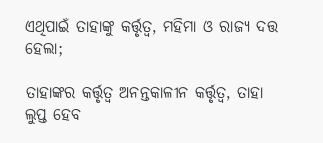ଏଥିପାଇଁ ତାହାଙ୍କୁ କର୍ତ୍ତୃତ୍ୱ, ମହିମା ଓ ରାଜ୍ୟ ଦତ୍ତ ହେଲା;

ତାହାଙ୍କର କର୍ତ୍ତୃତ୍ୱ ଅନନ୍ତକାଳୀନ କର୍ତ୍ତୃତ୍ୱ, ତାହା ଲୁପ୍ତ ହେବ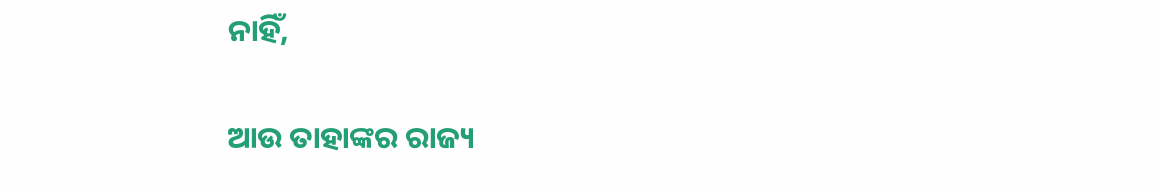ନାହିଁ,

ଆଉ ତାହାଙ୍କର ରାଜ୍ୟ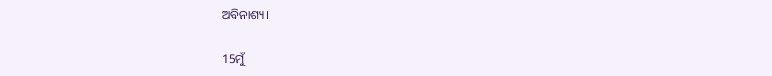ଅବିନାଶ୍ୟ।

15ମୁଁ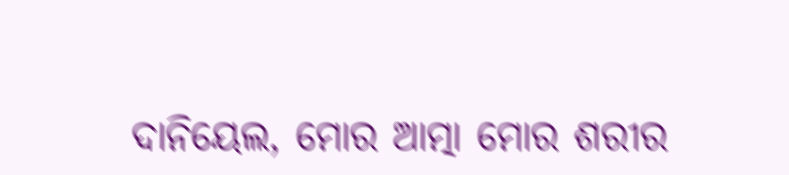ଦାନିୟେଲ, ମୋର ଆତ୍ମା ମୋର ଶରୀର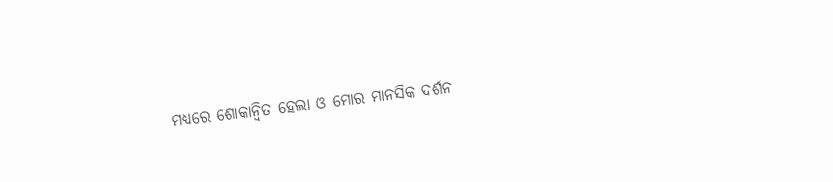ମଧ୍ୟରେ ଶୋକାନ୍ୱିତ ହେଲା ଓ ମୋର ମାନସିକ ଦର୍ଶନ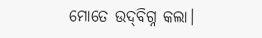ମୋତେ ଉଦ୍‍ବିଗ୍ନ କଲା।